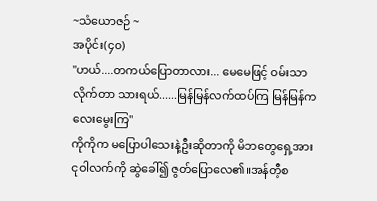~သံယောဇဉ် ~
အပိုင်း(၄၀)
"ဟယ်....တကယ်ပြောတာလား... မေမေဖြင့် ဝမ်းသာလိုက်တာ သားရယ်......မြန်မြန်လက်ထပ်ကြ မြန်မြန်ကလေးမွေးကြ"
ကိုကိုက မပြောပါသေးနဲ့ဦးဆိုတာကို မိဘတွေရှေ့အား
ငုဝါလက်ကို ဆွဲခေါ်၍ ဇွတ်ပြောလေ၏။အန်တီ့စ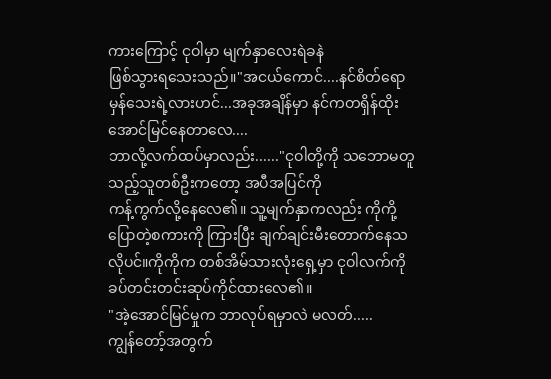ကားကြောင့် ငုဝါမှာ မျက်နှာလေးရဲခနဲ
ဖြစ်သွားရသေးသည်။"အငယ်ကောင်....နင်စိတ်ရောမှန်သေးရဲ့လားဟင်...အခုအချိန်မှာ နင်ကတရှိန်ထိုး အောင်မြင်နေတာလေ....
ဘာလို့လက်ထပ်မှာလည်း......"ငုဝါတို့ကို သဘောမတူသည့်သူတစ်ဦးကတော့ အပီအပြင်ကို
ကန့်ကွက်လို့နေလေ၏။ သူ့မျက်နှာကလည်း ကိုကို့ပြောတဲ့စကားကို ကြားပြီး ချက်ချင်းမီးတောက်နေသလိုပင်။ကိုကိုက တစ်အိမ်သားလုံးရှေ့မှာ ငုဝါလက်ကို ခပ်တင်းတင်းဆုပ်ကိုင်ထားလေ၏။
"အဲ့အောင်မြင်မှုက ဘာလုပ်ရမှာလဲ မလတ်.....
ကျွန်တော့်အတွက်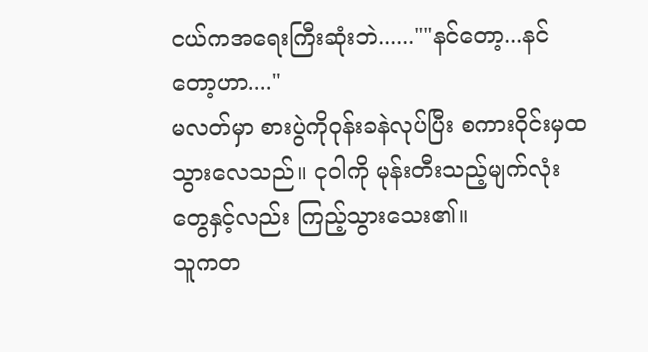ငယ်ကအရေးကြီးဆုံးဘဲ......""နင်တော့...နင်တော့ဟာ...."
မလတ်မှာ စားပွဲကိုဝုန်းခနဲလုပ်ပြီး စကားဝိုင်းမှထသွားလေသည်။ ငုဝါကို မုန်းတီးသည့်မျက်လုံးတွေနှင့်လည်း ကြည့်သွားသေး၏။
သူကတ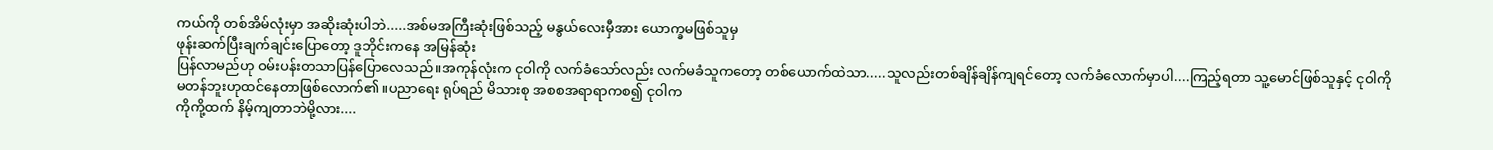ကယ်ကို တစ်အိမ်လုံးမှာ အဆိုးဆုံးပါဘဲ.....အစ်မအကြီးဆုံးဖြစ်သည့် မနွယ်လေးမှီအား ယောက္ခမဖြစ်သူမှ
ဖုန်းဆက်ပြီးချက်ချင်းပြောတော့ ဒူဘိုင်းကနေ အမြန်ဆုံး
ပြန်လာမည်ဟု ဝမ်းပန်းတသာပြန်ပြောလေသည်။အကုန်လုံးက ငုဝါကို လက်ခံသော်လည်း လက်မခံသူကတော့ တစ်ယောက်ထဲသာ.....သူလည်းတစ်ချိန်ချိန်ကျရင်တော့ လက်ခံလောက်မှာပါ....ကြည့်ရတာ သူ့မောင်ဖြစ်သူနှင့် ငုဝါကို
မတန်ဘူးဟုထင်နေတာဖြစ်လောက်၏။ပညာရေး ရုပ်ရည် မိသားစု အစစအရာရာကစ၍ ငုဝါက
ကိုကို့ထက် နိမ့်ကျတာဘဲမို့လား....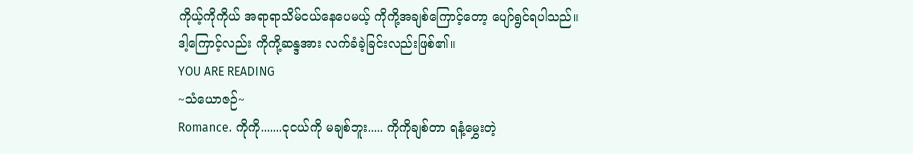ကိုယ့်ကိုကိုယ် အရာရာသိမ်ငယ်နေပေမယ့် ကိုကို့အချစ်ကြောင့်တော့ ပျော်ရွင်ရပါသည်။ဒါ့ကြောင့်လည်း ကိုကို့ဆန္ဒအား လက်ခံခဲ့ခြင်းလည်းဖြစ်၏။
YOU ARE READING
~သံယောဇဉ်~
Romance. ကိုကို.......ငုငယ်ကို မချစ်ဘူး..... ကိုကိုချစ်တာ ရနံ့မွှေးတဲ့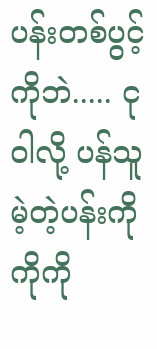ပန်းတစ်ပွင့်ကိုဘဲ..... ငုဝါလို့ ပန်သူမဲ့တဲ့ပန်းကို ကိုကို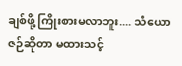ချစ်ဖို့ ကြိုးစားမလာဘူး.... သံယောဇဉ်ဆိုတာ မထားသင့်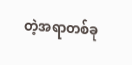တဲ့အရာတစ်ခု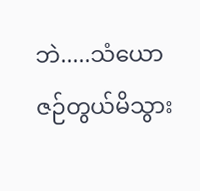ဘဲ.....သံယောဇဉ်တွယ်မိသွား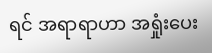ရင် အရာရာဟာ အရှုံးပေး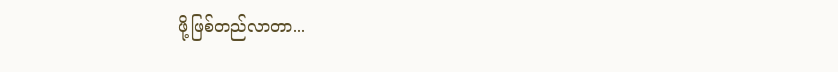ဖို့ဖြစ်တည်လာတာ...